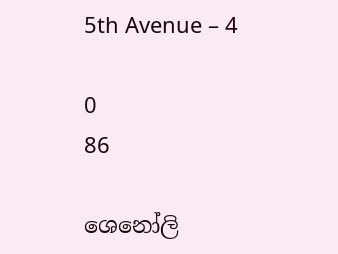5th Avenue – 4

0
86

ශෙනෝලි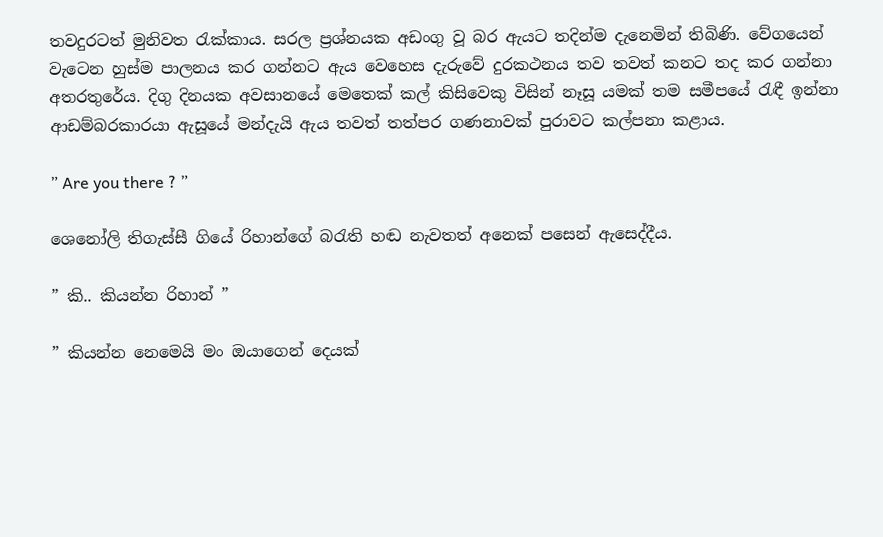තවදුරටත් මුනිවත රැක්කාය. සරල ප්‍රශ්නයක අඩංගු වූ බර ඇයට තදින්ම දැනෙමින් තිබිණි. වේගයෙන් වැටෙන හුස්ම පාලනය කර ගන්නට ඇය වෙහෙස දැරුවේ දුරකථනය තව තවත් කනට තද කර ගන්නා අතරතුරේය. දිගු දිනයක අවසානයේ මෙතෙක් කල් කිසිවෙකු විසින් නෑසූ යමක් තම සමීපයේ රැඳී ඉන්නා ආඩම්බරකාරයා ඇසූයේ මන්දැයි ඇය තවත් තත්පර ගණනාවක් පුරාවට කල්පනා කළාය.

” Are you there ? ”

ශෙනෝලි තිගැස්සී ගියේ රිහාන්ගේ බරැති හඬ නැවතත් අනෙක් පසෙන් ඇසෙද්දීය.

” කි.. කියන්න රිහාන් ”

” කියන්න නෙමෙයි මං ඔයාගෙන් දෙයක්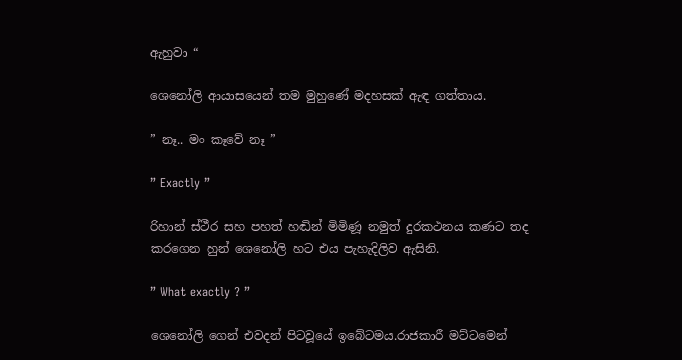ඇහුවා “

ශෙනෝලි ආයාසයෙන් තම මුහුණේ මදහසක් ඇඳ ගත්තාය.

” නෑ.. මං කෑවේ නෑ ”

” Exactly ”

රිහාන් ස්ථීර සහ පහත් හඬින් මිමිණූ නමුත් දුරකථනය කණට තද කරගෙන හුන් ශෙනෝලි හට එය පැහැදිලිව ඇසිනි.

” What exactly ? ”

ශෙනෝලි ගෙන් එවදන් පිටවූයේ ඉබේටමය.රාජකාරී මට්ටමෙන්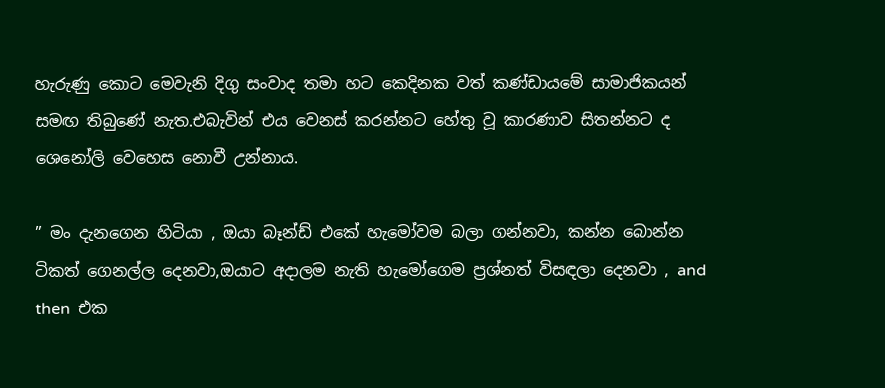හැරුණු කොට මෙවැනි දිගු සංවාද තමා හට කෙදිනක වත් කණ්ඩායමේ සාමාජිකයන් සමඟ තිබුණේ නැත.එබැවින් එය වෙනස් කරන්නට හේතු වූ කාරණාව සිතන්නට ද ශෙනෝලි වෙහෙස නොවී උන්නාය.

” මං දැනගෙන හිටියා , ඔයා බෑන්ඩ් එකේ හැමෝවම බලා ගන්නවා, කන්න බොන්න ටිකත් ගෙනල්ල දෙනවා,ඔයාට අදාලම නැති හැමෝගෙම ප්‍රශ්නත් විසඳලා දෙනවා , and then  එක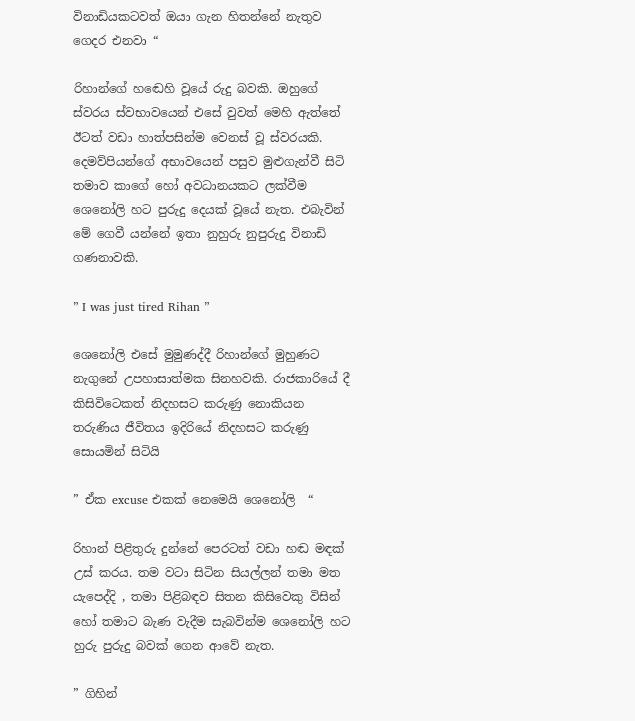විනාඩියකටවත් ඔයා ගැන හිතන්නේ නැතුව ගෙදර එනවා “

රිහාන්ගේ හඬෙහි වූයේ රුදු බවකි. ඔහුගේ ස්වරය ස්වභාවයෙන් එසේ වුවත් මෙහි ඇත්තේ ඊටත් වඩා හාත්පසින්ම වෙනස් වූ ස්වරයකි. දෙමව්පියන්ගේ අභාවයෙන් පසුව මුළුගැන්වී සිටි තමාව කාගේ හෝ අවධානයකට ලක්වීම ශෙනෝලි හට පුරුදු දෙයක් වූයේ නැත. එබැවින් මේ ගෙවී යන්නේ ඉතා නුහුරු නුපුරුදු විනාඩි ගණනාවකි.

” I was just tired Rihan ”

ශෙනෝලි එසේ මුමුණද්දී රිහාන්ගේ මුහුණට නැගුනේ උපහාසාත්මක සිනහවකි. රාජකාරියේ දී කිසිවිටෙකත් නිදහසට කරුණු නොකියන තරුණිය ජීවිතය ඉදිරියේ නිදහසට කරුණු සොයමින් සිටියි

” ඒක excuse එකක් නෙමෙයි ශෙනෝලි  “

රිහාන් පිළිතුරු දුන්නේ පෙරටත් වඩා හඬ මඳක් උස් කරය. තම වටා සිටින සියල්ලන් තමා මත යැපෙද්දි , තමා පිළිබඳව සිතන කිසිවෙකු විසින් හෝ තමාට බැණ වැදීම සැබවින්ම ශෙනෝලි හට හුරු පුරුදු බවක් ගෙන ආවේ නැත.

” ගිහින්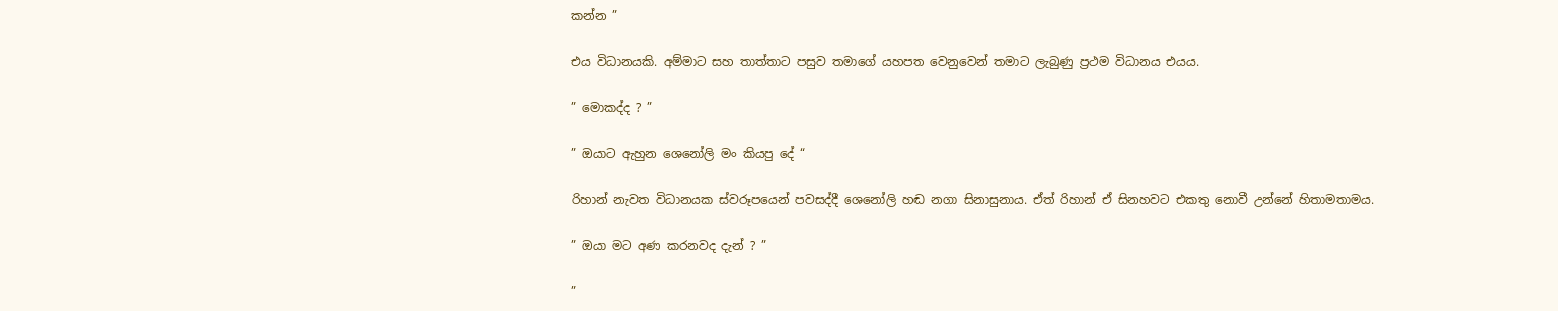කන්න ”

එය විධානයකි. අම්මාට සහ තාත්තාට පසුව තමාගේ යහපත වෙනුවෙන් තමාට ලැබුණු ප්‍රථම විධානය එයය.

” මොකද්ද ? ”

” ඔයාට ඇහුන ශෙනෝලි මං කියපු දේ “

රිහාන් නැවත විධානයක ස්වරූපයෙන් පවසද්දී ශෙනෝලි හඬ නගා සිනාසුනාය. ඒත් රිහාන් ඒ සිනහවට එකතු නොවී උන්නේ හිතාමතාමය.

” ඔයා මට අණ කරනවද දැන් ? ”

”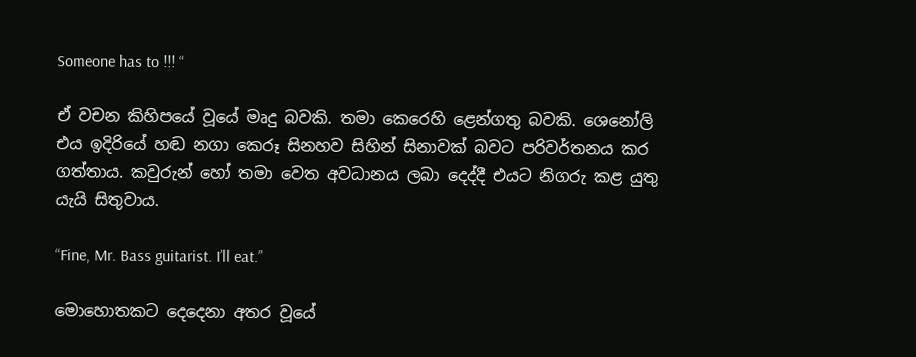Someone has to !!! “

ඒ වචන කිහිපයේ වූයේ මෘදු බවකි. තමා කෙරෙහි ළෙන්ගතු බවකි. ශෙනෝලි එය ඉදිරියේ හඬ නගා කෙරූ සිනහව සිහින් සිනාවක් බවට පරිවර්තනය කර ගත්තාය. කවුරුන් හෝ තමා වෙත අවධානය ලබා දෙද්දී එයට නිගරු කළ යුතු යැයි සිතුවාය.

“Fine, Mr. Bass guitarist. I’ll eat.”

මොහොතකට දෙදෙනා අතර වූයේ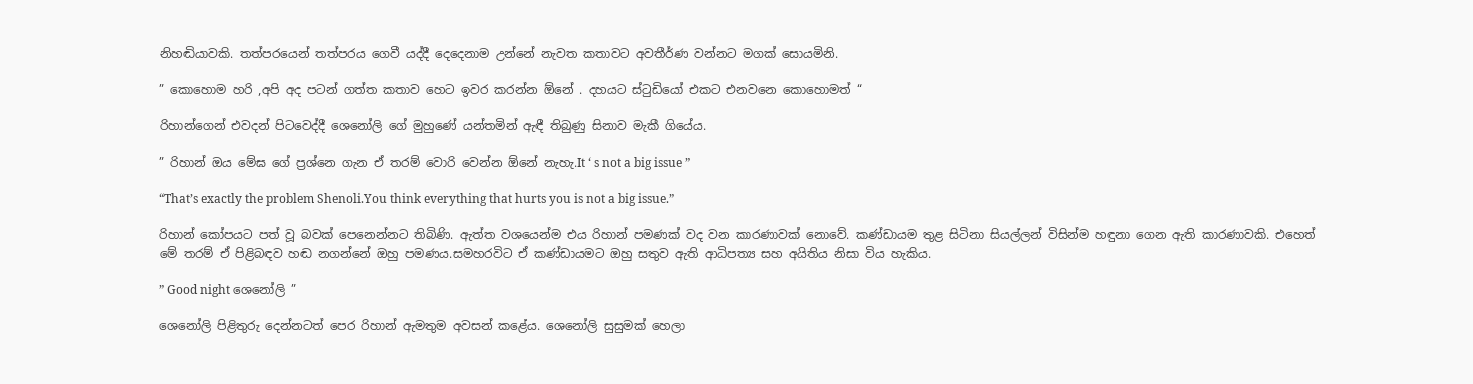නිහඬියාවකි. තත්පරයෙන් තත්පරය ගෙවී යද්දී දෙදෙනාම උන්නේ නැවත කතාවට අවතීර්ණ වන්නට මගක් සොයමිනි.

” කොහොම හරි ,අපි අද පටන් ගත්ත කතාව හෙට ඉවර කරන්න ඕනේ . දහයට ස්ටුඩියෝ එකට එනවනෙ කොහොමත් “

රිහාන්ගෙන් එවදන් පිටවෙද්දී ශෙනෝලි ගේ මුහුණේ යන්තමින් ඇඳී තිබුණු සිනාව මැකී ගියේය.

” රිහාන් ඔය මේඝ ගේ ප්‍රශ්නෙ ගැන ඒ තරම් වොරි වෙන්න ඕනේ නැහැ.It ‘ s not a big issue ”

“That’s exactly the problem Shenoli.You think everything that hurts you is not a big issue.”

රිහාන් කෝපයට පත් වූ බවක් පෙනෙන්නට තිබිණි. ඇත්ත වශයෙන්ම එය රිහාන් පමණක් වද වන කාරණාවක් නොවේ. කණ්ඩායම තුළ සිටිනා සියල්ලන් විසින්ම හඳුනා ගෙන ඇති කාරණාවකි. එහෙත් මේ තරම් ඒ පිළිබඳව හඬ නගන්නේ ඔහු පමණය.සමහරවිට ඒ කණ්ඩායමට ඔහු සතුව ඇති ආධිපත්‍ය සහ අයිතිය නිසා විය හැකිය.

” Good night ශෙනෝලි ”

ශෙනෝලි පිළිතුරු දෙන්නටත් පෙර රිහාන් ඇමතුම අවසන් කළේය. ශෙනෝලි සුසුමක් හෙලා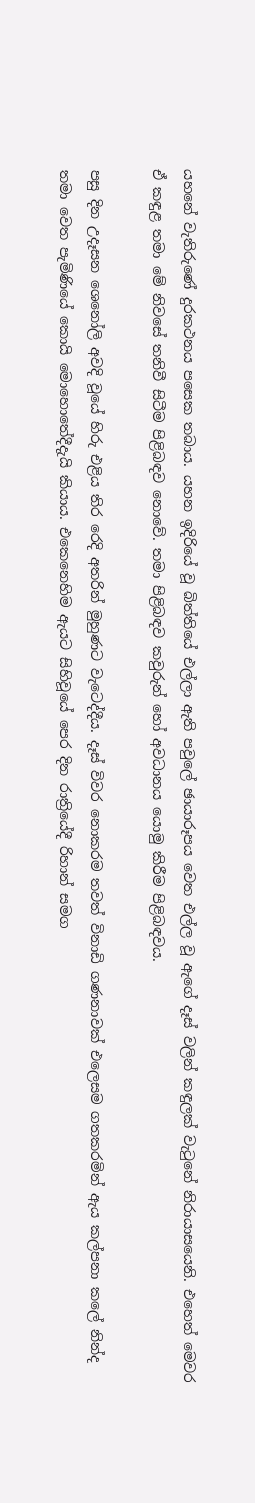යහනේ වැතිරුණේ දුරකථනය පසෙක තබාය. යහන ඉදිරියේ වූ බිත්තියේ එල්ලා ඇති පවුලේ ඡායාරූපය වෙත එල්ල වූ ඇගේ දෑස් වලින් කඳුලක් වැටුනේ නිරායාසයෙනි. එහෙත් මෙවර ඒ කඳුළ තමා මේ නිවසේ තනිවී සිටීම පිළිබඳව නොවේ. තමා පිළිබඳව කවුරුන් හෝ අවධානය යොමු කිරීම පිළිබඳවය.

පසු දින උදෑසන ශෙනෝලි අවදි වූයේ හිරු එළිය තිර රෙදි අතරින් මුහුණට වැටෙද්දීය. දෑස් විවර නොකරම තවත් විනාඩි ගණනාවක් එලෙසම ගතකරමින් ඇය කල්පනා කලේ නින්ද තමා වෙත පැමිණියේ කොයි මොහොතේදීදැයි කියාය. එකෙනෙහිම ඇයට සිහිවූයේ පෙර දින රාත්‍රියේදී රිහාන් සමග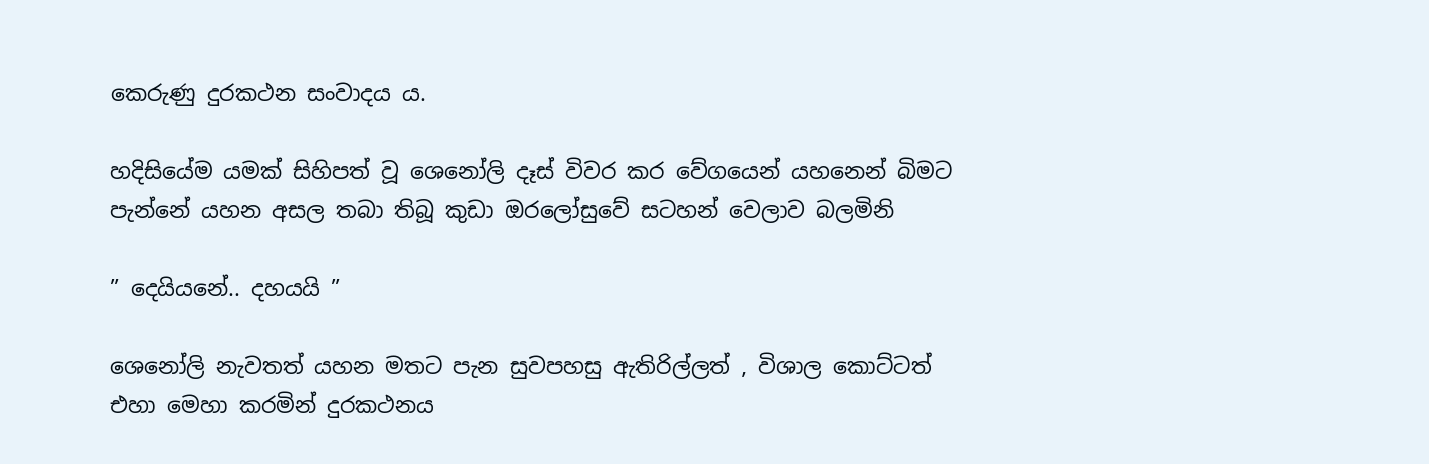කෙරුණු දුරකථන සංවාදය ය.

හදිසියේම යමක් සිහිපත් වූ ශෙනෝලි දෑස් විවර කර වේගයෙන් යහනෙන් බිමට පැන්නේ යහන අසල තබා තිබූ කුඩා ඔරලෝසුවේ සටහන් වෙලාව බලමිනි

” දෙයියනේ.. දහයයි ”

ශෙනෝලි නැවතත් යහන මතට පැන සුවපහසු ඇතිරිල්ලත් , විශාල කොට්ටත් එහා මෙහා කරමින් දුරකථනය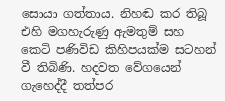සොයා ගත්තාය. නිහඬ කර තිබූ එහි මගහැරුණු ඇමතුම් සහ කෙටි පණිවිඩ කිහිපයක්ම සටහන් වී තිබිණි. හදවත වේගයෙන් ගැහෙද්දී තත්පර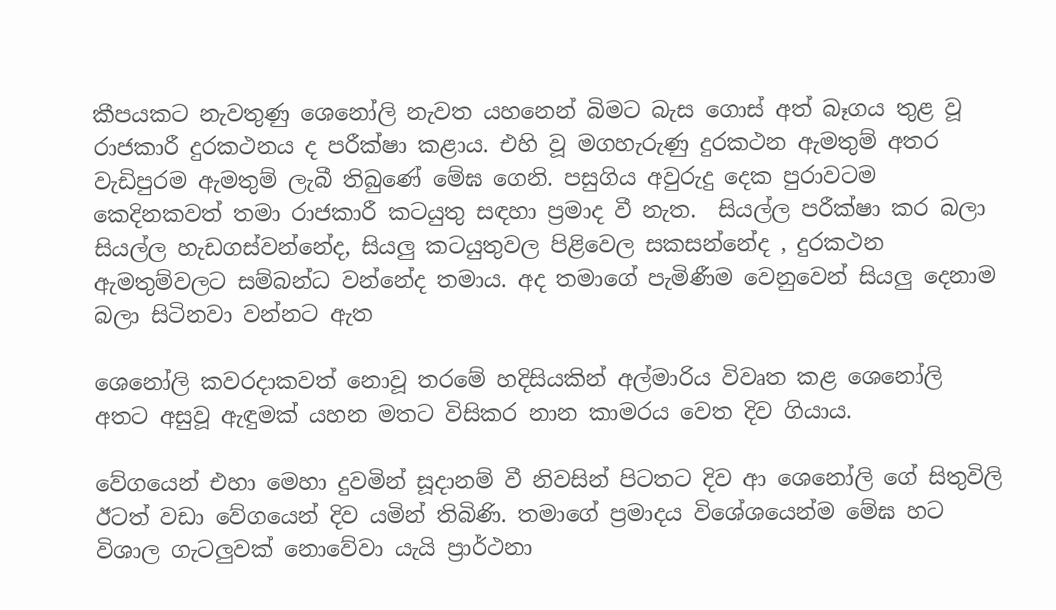කීපයකට නැවතුණු ශෙනෝලි නැවත යහනෙන් බිමට බැස ගොස් අත් බෑගය තුළ වූ රාජකාරී දුරකථනය ද පරීක්ෂා කළාය. එහි වූ මගහැරුණු දුරකථන ඇමතුම් අතර වැඩිපුරම ඇමතුම් ලැබී තිබුණේ මේඝ ගෙනි. පසුගිය අවුරුදු දෙක පුරාවටම කෙදිනකවත් තමා රාජකාරී කටයුතු සඳහා ප්‍රමාද වී නැත.  සියල්ල පරීක්ෂා කර බලා සියල්ල හැඩගස්වන්නේද, සියලු කටයුතුවල පිළිවෙල සකසන්නේද , දුරකථන ඇමතුම්වලට සම්බන්ධ වන්නේද තමාය. අද තමාගේ පැමිණීම වෙනුවෙන් සියලු දෙනාම බලා සිටිනවා වන්නට ඇත

ශෙනෝලි කවරදාකවත් නොවූ තරමේ හදිසියකින් අල්මාරිය විවෘත කළ ශෙනෝලි අතට අසුවූ ඇඳුමක් යහන මතට විසිකර නාන කාමරය වෙත දිව ගියාය.

වේගයෙන් එහා මෙහා දුවමින් සූදානම් වී නිවසින් පිටතට දිව ආ ශෙනෝලි ගේ සිතුවිලි ඊටත් වඩා වේගයෙන් දිව යමින් තිබිණි. තමාගේ ප්‍රමාදය විශේශයෙන්ම මේඝ හට විශාල ගැටලුවක් නොවේවා යැයි ප්‍රාර්ථනා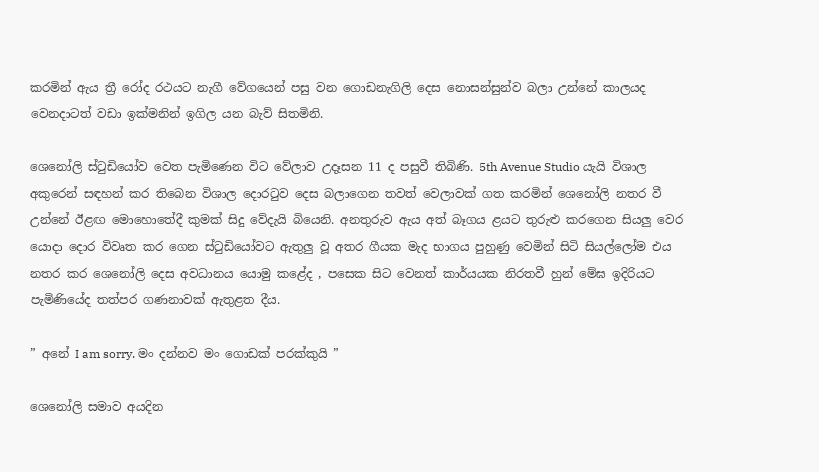කරමින් ඇය ත්‍රී රෝද රථයට නැගී වේගයෙන් පසු වන ගොඩනැගිලි දෙස නොසන්සුන්ව බලා උන්නේ කාලයද වෙනදාටත් වඩා ඉක්මනින් ඉගිල යන බැව් සිතමිනි.

ශෙනෝලි ස්ටුඩියෝව වෙත පැමිණෙන විට වේලාව උදෑසන 11 ද පසුවී තිබිණි. 5th Avenue Studio යැයි විශාල අකුරෙන් සඳහන් කර තිබෙන විශාල දොරටුව දෙස බලාගෙන තවත් වෙලාවක් ගත කරමින් ශෙනෝලි නතර වී උන්නේ ඊළඟ මොහොතේදී කුමක් සිදු වේදැයි බියෙනි. අනතුරුව ඇය අත් බෑගය ළයට තුරුළු කරගෙන සියලු වෙර යොදා දොර විවෘත කර ගෙන ස්ටුඩියෝවට ඇතුලු වූ අතර ගීයක මැද භාගය පුහුණු වෙමින් සිටි සියල්ලෝම එය නතර කර ශෙනෝලි දෙස අවධානය යොමු කළේද , පසෙක සිට වෙනත් කාර්යයක නිරතවී හුන් මේඝ ඉදිරියට පැමිණියේද තත්පර ගණනාවක් ඇතුළත දීය.

” අනේ I am sorry. මං දන්නව මං ගොඩක් පරක්කුයි ”

ශෙනෝලි සමාව අයදින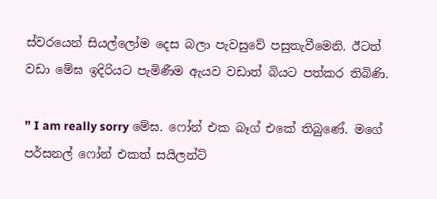ස්වරයෙන් සියල්ලෝම දෙස බලා පැවසුවේ පසුතැවීමෙනි. ඊටත් වඩා මේඝ ඉදිරියට පැමිණීම ඇයව වඩාත් බියට පත්කර තිබිණි.

” I am really sorry මේඝ. ෆෝන් එක බෑග් එකේ තිබුණේ. මගේ පර්සනල් ෆෝන් එකත් සයිලන්ට්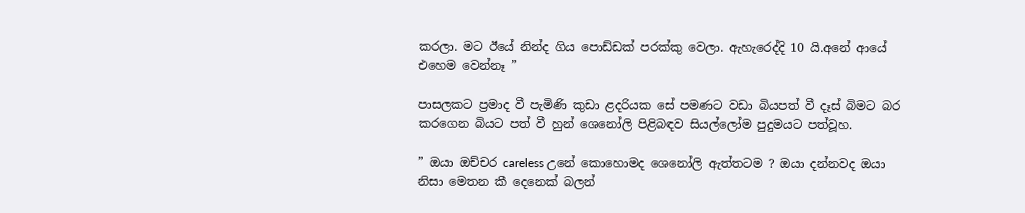කරලා. මට ඊයේ නින්ද ගිය පොඩ්ඩක් පරක්කු වෙලා. ඇහැරෙද්දි 10 යි.අනේ ආයේ එහෙම වෙන්නෑ ”

පාසලකට ප්‍රමාද වී පැමිණි කුඩා ළදරියක සේ පමණට වඩා බියපත් වී දෑස් බිමට බර කරගෙන බියට පත් වී හුන් ශෙනෝලි පිළිබඳව සියල්ලෝම පුදුමයට පත්වූහ.

” ඔයා ඔච්චර careless උනේ කොහොමද ශෙනෝලි ඇත්තටම ? ඔයා දන්නවද ඔයා නිසා මෙතන කී දෙනෙක් බලන්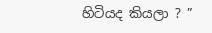හිටියද කියලා ? ”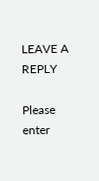LEAVE A REPLY

Please enter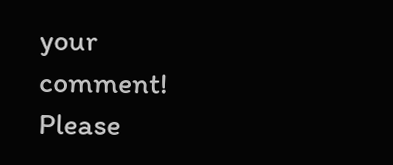your comment!
Please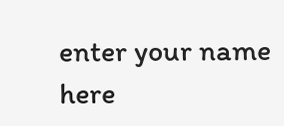enter your name here